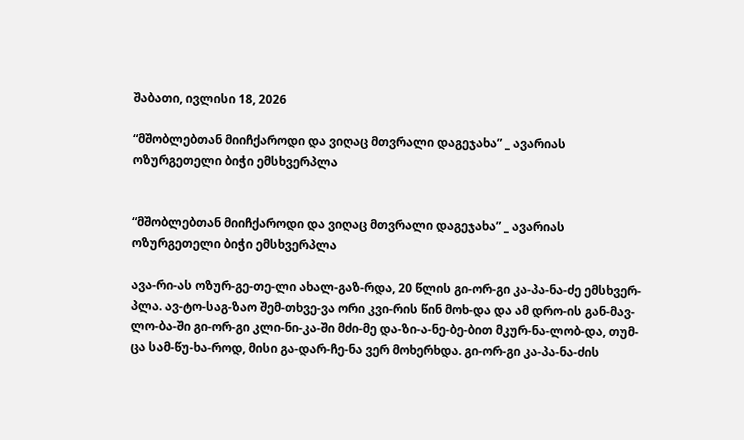შაბათი, ივლისი 18, 2026

“მშობლებთან მიიჩქაროდი და ვიღაც მთვრალი დაგეჯახა” _ ავარიას ოზურგეთელი ბიჭი ემსხვერპლა


“მშობლებთან მიიჩქაროდი და ვიღაც მთვრალი დაგეჯახა” _ ავარიას ოზურგეთელი ბიჭი ემსხვერპლა

ავა-რი-ას ოზურ-გე-თე-ლი ახალ-გაზ-რდა, 20 წლის გი-ორ-გი კა-პა-ნა-ძე ემსხვერ-პლა. ავ-ტო-საგ-ზაო შემ-თხვე-ვა ორი კვი-რის წინ მოხ-და და ამ დრო-ის გან-მავ-ლო-ბა-ში გი-ორ-გი კლი-ნი-კა-ში მძი-მე და-ზი-ა-ნე-ბე-ბით მკურ-ნა-ლობ-და, თუმ-ცა სამ-წუ-ხა-როდ, მისი გა-დარ-ჩე-ნა ვერ მოხერხდა. გი-ორ-გი კა-პა-ნა-ძის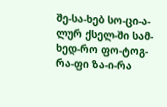შე-სა-ხებ სო-ცი-ა-ლურ ქსელ-ში სამ-ხედ-რო ფო-ტოგ-რა-ფი ზა-ი-რა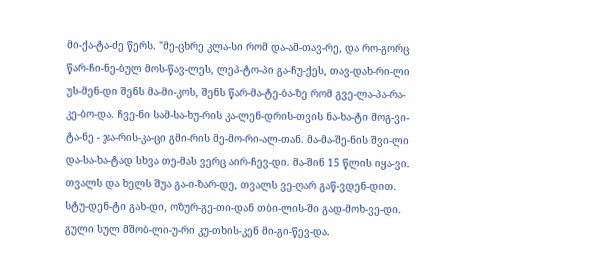მი-ქა-ტა-ძე წერს. "მე-ცხრე კლა-სი რომ და-ამ-თავ-რე, და რო-გორც წარ-ჩი-ნე-ბულ მოს-წავ-ლეს, ლეპ-ტო-პი გა-ჩუ-ქეს, თავ-დახ-რი-ლი უს-მენ-დი შენს მა-მი-კოს, შენს წარ-მა-ტე-ბა-ზე რომ გვე-ლა-პა-რა-კე-ბო-და. ჩვე-ნი სამ-სა-ხუ-რის კა-ლენ-დრის-თვის ნა-ხა-ტი მოგ-ვი-ტა-ნე - ჯა-რის-კა-ცი გმი-რის მე-მო-რი-ალ-თან. მა-მა-შე-ნის შვი-ლი და-სა-ხა-ტად სხვა თე-მას ვერც აირ-ჩევ-დი. მა-შინ 15 წლის იყა-ვი. თვალს და ხელს შუა გა-ი-ზარ-დე, თვალს ვე-ღარ გაწ-ვდენ-დით. სტუ-დენ-ტი გახ-დი, ოზურ-გე-თი-დან თბი-ლის-ში გად-მოხ-ვე-დი. გული სულ მშობ-ლი-უ-რი კუ-თხის-კენ მი-გი-წევ-და.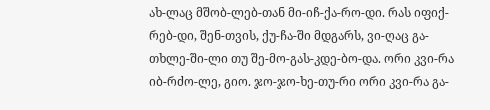ახ-ლაც მშობ-ლებ-თან მი-იჩ-ქა-რო-დი. რას იფიქ-რებ-დი, შენ-თვის, ქუ-ჩა-ში მდგარს, ვი-ღაც გა-თხლე-ში-ლი თუ შე-მო-გას-კდე-ბო-და. ორი კვი-რა იბ-რძო-ლე, გიო. ჯო-ჯო-ხე-თუ-რი ორი კვი-რა გა-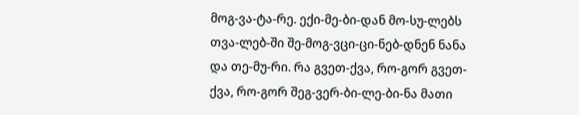მოგ-ვა-ტა-რე. ექი-მე-ბი-დან მო-სუ-ლებს თვა-ლებ-ში შე-მოგ-ვცი-ცი-ნებ-დნენ ნანა და თე-მუ-რი. რა გვეთ-ქვა, რო-გორ გვეთ-ქვა, რო-გორ შეგ-ვერ-ბი-ლე-ბი-ნა მათი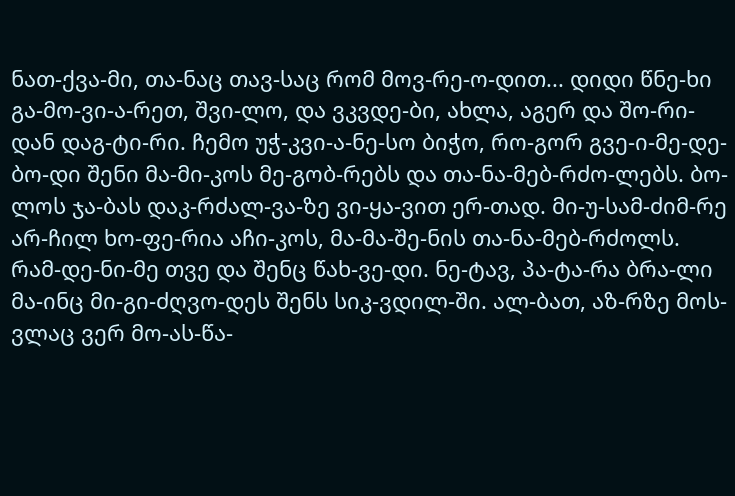ნათ-ქვა-მი, თა-ნაც თავ-საც რომ მოვ-რე-ო-დით... დიდი წნე-ხი გა-მო-ვი-ა-რეთ, შვი-ლო, და ვკვდე-ბი, ახლა, აგერ და შო-რი-დან დაგ-ტი-რი. ჩემო უჭ-კვი-ა-ნე-სო ბიჭო, რო-გორ გვე-ი-მე-დე-ბო-დი შენი მა-მი-კოს მე-გობ-რებს და თა-ნა-მებ-რძო-ლებს. ბო-ლოს ჯა-ბას დაკ-რძალ-ვა-ზე ვი-ყა-ვით ერ-თად. მი-უ-სამ-ძიმ-რე არ-ჩილ ხო-ფე-რია აჩი-კოს, მა-მა-შე-ნის თა-ნა-მებ-რძოლს. რამ-დე-ნი-მე თვე და შენც წახ-ვე-დი. ნე-ტავ, პა-ტა-რა ბრა-ლი მა-ინც მი-გი-ძღვო-დეს შენს სიკ-ვდილ-ში. ალ-ბათ, აზ-რზე მოს-ვლაც ვერ მო-ას-წა-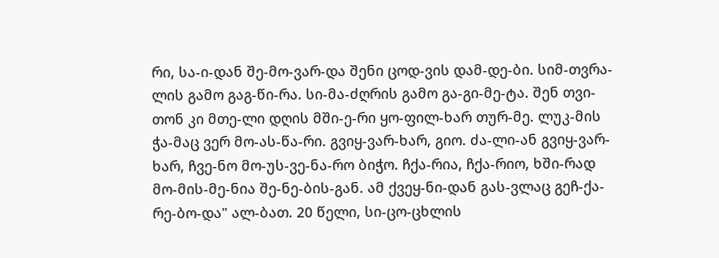რი, სა-ი-დან შე-მო-ვარ-და შენი ცოდ-ვის დამ-დე-ბი. სიმ-თვრა-ლის გამო გაგ-წი-რა. სი-მა-ძღრის გამო გა-გი-მე-ტა. შენ თვი-თონ კი მთე-ლი დღის მში-ე-რი ყო-ფილ-ხარ თურ-მე. ლუკ-მის ჭა-მაც ვერ მო-ას-წა-რი. გვიყ-ვარ-ხარ, გიო. ძა-ლი-ან გვიყ-ვარ-ხარ, ჩვე-ნო მო-უს-ვე-ნა-რო ბიჭო. ჩქა-რია, ჩქა-რიო, ხში-რად მო-მის-მე-ნია შე-ნე-ბის-გან. ამ ქვეყ-ნი-დან გას-ვლაც გეჩ-ქა-რე-ბო-და" ალ-ბათ. 20 წელი, სი-ცო-ცხლის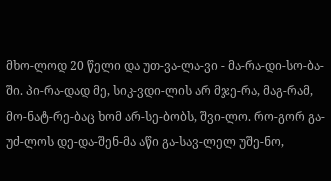მხო-ლოდ 20 წელი და უთ-ვა-ლა-ვი - მა-რა-დი-სო-ბა-ში. პი-რა-დად მე, სიკ-ვდი-ლის არ მჯე-რა, მაგ-რამ, მო-ნატ-რე-ბაც ხომ არ-სე-ბობს, შვი-ლო. რო-გორ გა-უძ-ლოს დე-და-შენ-მა აწი გა-სავ-ლელ უშე-ნო,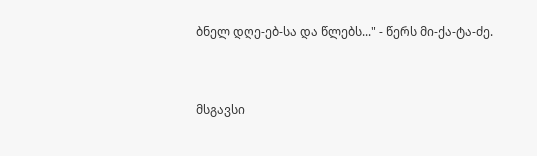ბნელ დღე-ებ-სა და წლებს..." - წერს მი-ქა-ტა-ძე.



მსგავსი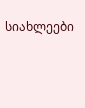სიახლეები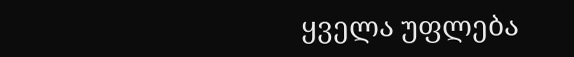ყველა უფლება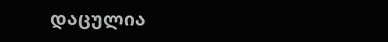დაცულია